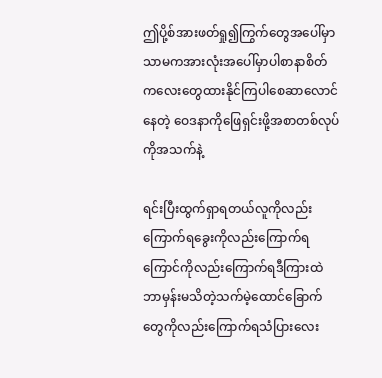ဤပို့စ်အားဖတ်ရှု၍ကြွက်တွေအပေါ်မှာသာမကအားလုံးအပေါ်မှာပါစာနာစိတ်ကလေးတွေထားနိုင်ကြပါစေဆာလောင်နေတဲ့ ဝေဒနာကိုဖြေရှင်းဖို့အစာတစ်လုပ်ကိုအသက်နဲ့

ရင်းပြီးထွက်ရှာရတယ်လူကိုလည်းကြောက်ရခွေးကိုလည်းကြောက်ရကြောင်ကိုလည်းကြောက်ရဒီကြားထဲဘာမှန်းမသိတဲ့သက်မဲ့ထောင်ခြောက်တွေကိုလည်းကြောက်ရသံပြားလေး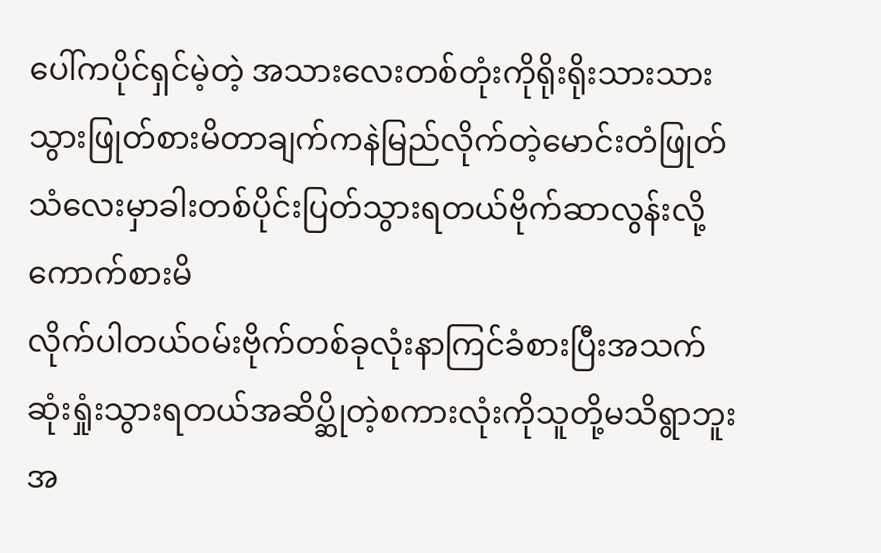ပေါ်ကပိုင်ရှင်မဲ့တဲ့ အသားလေးတစ်တုံးကိုရိုးရိုးသားသားသွားဖြုတ်စားမိတာချက်ကနဲမြည်လိုက်တဲ့မောင်းတံဖြုတ်သံလေးမှာခါးတစ်ပိုင်းပြတ်သွားရတယ်ဗိုက်ဆာလွန်းလို့ကောက်စားမိ
လိုက်ပါတယ်ဝမ်းဗိုက်တစ်ခုလုံးနာကြင်ခံစားပြီးအသက်ဆုံးရှုံးသွားရတယ်အဆိပ္ဆိုတဲ့စကားလုံးကိုသူတို့မသိရွာဘူးအ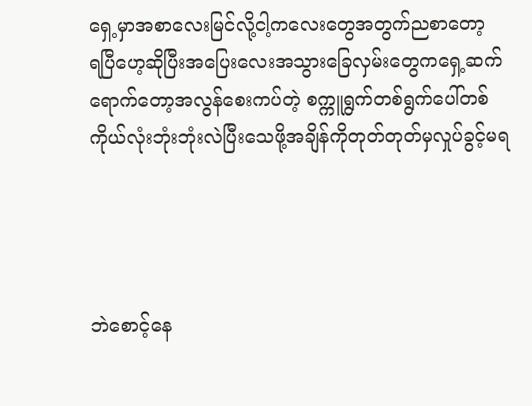ရှေ့မှာအစာလေးမြင်လို့ငါ့ကလေးတွေအတွက်ညစာတော့
ရပြီဟေ့ဆိုပြီးအပြေးလေးအသွားခြေလှမ်းတွေကရှေ့ဆက်ရောက်တော့အလွန်စေးကပ်တဲ့ စက္ကူရွက်တစ်ရွက်ပေါ်တစ်ကိုယ်လုံးဘုံးဘုံးလဲပြီးသေဖို့အချိန်ကိုတုတ်တုတ်မှလှုပ်ခွင့်မရ




ဘဲစောင့်နေ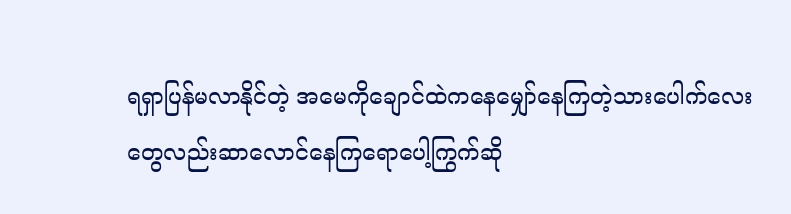ရရှာပြန်မလာနိုင်တဲ့ အမေကိုချောင်ထဲကနေမျှော်နေကြတဲ့သားပေါက်လေးတွေလည်းဆာလောင်နေကြရောပေါ့ကြွက်ဆို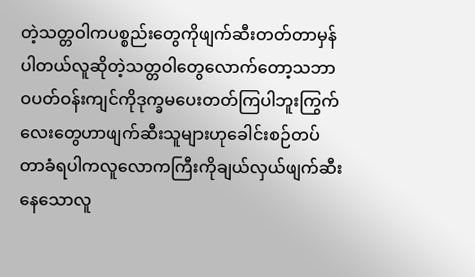တဲ့သတ္တဝါကပစ္စည်းတွေကိုဖျက်ဆီးတတ်တာမှန်
ပါတယ်လူဆိုတဲ့သတ္တဝါတွေလောက်တော့သဘာဝပတ်ဝန်းကျင်ကိုဒုက္ခမပေးတတ်ကြပါဘူးကြွက်လေးတွေဟာဖျက်ဆီးသူများဟုခေါင်းစဉ်တပ်တာခံရပါကလူလောကကြီးကိုချယ်လှယ်ဖျက်ဆီးနေသောလူ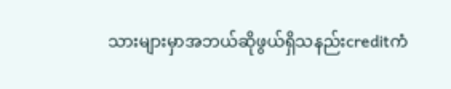သားများမှာအဘယ်ဆိုဖွယ်ရှိသနည်းcreditကံ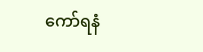ကော်ရနံ